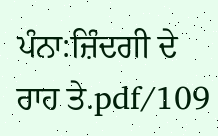ਪੰਨਾ:ਜ਼ਿੰਦਗੀ ਦੇ ਰਾਹ ਤੇ.pdf/109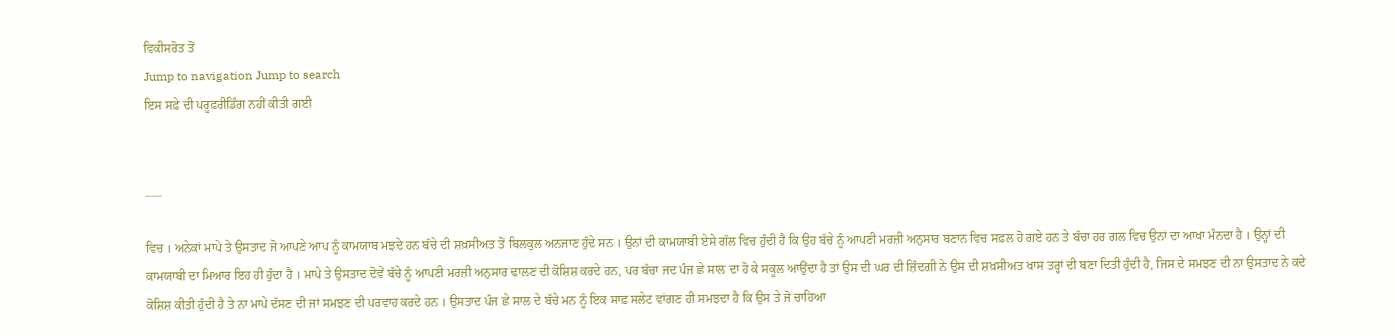ਵਿਕੀਸਰੋਤ ਤੋਂ
Jump to navigation Jump to search
ਇਸ ਸਫ਼ੇ ਦੀ ਪਰੂਫ਼ਰੀਡਿੰਗ ਨਹੀਂ ਕੀਤੀ ਗਈ


___

ਵਿਚ । ਅਨੇਕਾਂ ਮਾਪੇ ਤੇ ਉਸਤਾਦ ਜੋ ਆਪਣੇ ਆਪ ਨੂੰ ਕਾਮਯਾਬ ਮਝਦੇ ਹਨ ਬੱਚੇ ਦੀ ਸ਼ਖ਼ਸੀਅਤ ਤੋਂ ਬਿਲਕੁਲ ਅਨਜਾਣ ਹੁੰਦੇ ਸਨ । ਉਨਾਂ ਦੀ ਕਾਮਯਾਬੀ ਏਸੇ ਗੱਲ ਵਿਚ ਹੁੰਦੀ ਹੈ ਕਿ ਉਹ ਬੱਚੇ ਨੂੰ ਆਪਣੀ ਮਰਜ਼ੀ ਅਨੁਸਾਰ ਬਣਾਨ ਵਿਚ ਸਫ਼ਲ ਹੋ ਗਏ ਹਨ ਤੇ ਬੱਚਾ ਹਰ ਗਲ ਵਿਚ ਉਨਾਂ ਦਾ ਆਖਾ ਮੰਨਦਾ ਹੈ । ਉਨ੍ਹਾਂ ਦੀ ਕਾਮਯਾਬੀ ਦਾ ਮਿਆਰ ਇਹ ਹੀ ਹੁੰਦਾ ਹੈ । ਮਾਪੇ ਤੇ ਉਸਤਾਦ ਦੋਵੇਂ ਬੱਚੇ ਨੂੰ ਆਪਣੀ ਮਰਜ਼ੀ ਅਨੁਸਾਰ ਢਾਲਣ ਦੀ ਕੋਸ਼ਿਸ਼ ਕਰਦੇ ਹਨ, ਪਰ ਬੱਚਾ ਜਦ ਪੰਜ ਛੇ ਸਾਲ ਦਾ ਹੋ ਕੇ ਸਕੂਲ ਆਉਂਦਾ ਹੈ ਤਾਂ ਉਸ ਦੀ ਘਰ ਦੀ ਜ਼ਿੰਦਗੀ ਨੇ ਉਸ ਦੀ ਸ਼ਖ਼ਸੀਅਤ ਖਾਸ ਤਰ੍ਹਾਂ ਦੀ ਬਣਾ ਦਿਤੀ ਹੁੰਦੀ ਹੈ, ਜਿਸ ਦੇ ਸਮਝਣ ਦੀ ਨਾ ਉਸਤਾਦ ਨੇ ਕਦੇ ਕੋਸ਼ਿਸ਼ ਕੀਤੀ ਹੁੰਦੀ ਹੈ ਤੇ ਨਾ ਮਾਪੇ ਦੱਸਣ ਦੀ ਜਾਂ ਸਮਝਣ ਦੀ ਪਰਵਾਹ ਕਰਦੇ ਹਨ । ਉਸਤਾਦ ਪੰਜ ਛੇ ਸਾਲ ਦੇ ਬੱਚੇ ਮਨ ਨੂੰ ਇਕ ਸਾਫ਼ ਸਲੇਟ ਵਾਂਗਣ ਹੀ ਸਮਝਦਾ ਹੈ ਕਿ ਉਸ ਤੇ ਜੋ ਚਾਹਿਆ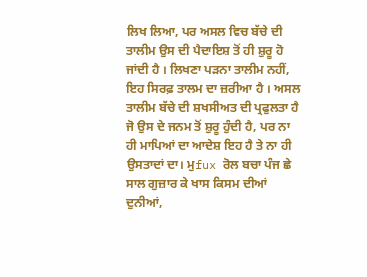ਲਿਖ ਲਿਆ, ਪਰ ਅਸਲ ਵਿਚ ਬੱਚੇ ਦੀ ਤਾਲੀਮ ਉਸ ਦੀ ਪੈਦਾਇਸ਼ ਤੋਂ ਹੀ ਸ਼ੁਰੂ ਹੋ ਜਾਂਦੀ ਹੈ । ਲਿਖਣਾ ਪੜਨਾ ਤਾਲੀਮ ਨਹੀਂ, ਇਹ ਸਿਰਫ਼ ਤਾਲਮ ਦਾ ਜ਼ਰੀਆ ਹੈ । ਅਸਲ ਤਾਲੀਮ ਬੱਚੇ ਦੀ ਸ਼ਖਸੀਅਤ ਦੀ ਪ੍ਰਫੁਲਤਾ ਹੈ ਜੋ ਉਸ ਦੇ ਜਨਮ ਤੋਂ ਸ਼ੁਰੂ ਹੁੰਦੀ ਹੈ, ਪਰ ਨਾ ਹੀ ਮਾਪਿਆਂ ਦਾ ਆਦੇਸ਼ ਇਹ ਹੈ ਤੇ ਨਾ ਹੀ ਉਸਤਾਦਾਂ ਦਾ। ਮੁfux ਰੋਲ ਬਚਾ ਪੰਜ ਛੇ ਸਾਲ ਗੁਜ਼ਾਰ ਕੇ ਖਾਸ ਕਿਸਮ ਦੀਆਂ ਦੁਨੀਆਂ,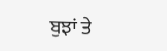ਬੁਝਾਂ ਤੇ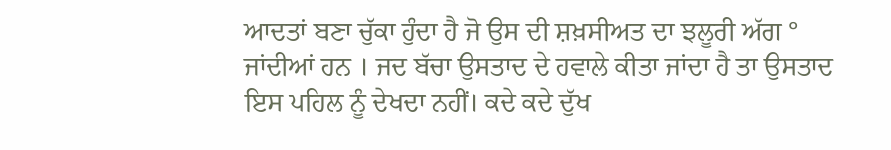ਆਦਤਾਂ ਬਣਾ ਚੁੱਕਾ ਹੁੰਦਾ ਹੈ ਜੋ ਉਸ ਦੀ ਸ਼ਖ਼ਸੀਅਤ ਦਾ ਝਲੂਰੀ ਅੱਗ ° ਜਾਂਦੀਆਂ ਹਨ । ਜਦ ਬੱਚਾ ਉਸਤਾਦ ਦੇ ਹਵਾਲੇ ਕੀਤਾ ਜਾਂਦਾ ਹੈ ਤਾ ਉਸਤਾਦ ਇਸ ਪਹਿਲ ਨੂੰ ਦੇਖਦਾ ਨਹੀਂ। ਕਦੇ ਕਦੇ ਦੁੱਖ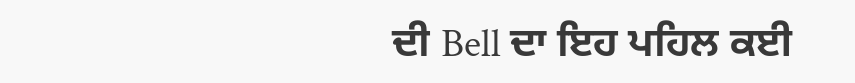ਦੀ Bell ਦਾ ਇਹ ਪਹਿਲ ਕਈ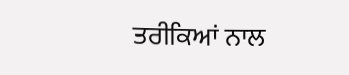ਤਰੀਕਿਆਂ ਨਾਲ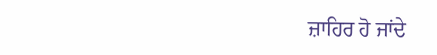ਜ਼ਾਹਿਰ ਹੋ ਜਾਂਦੇ